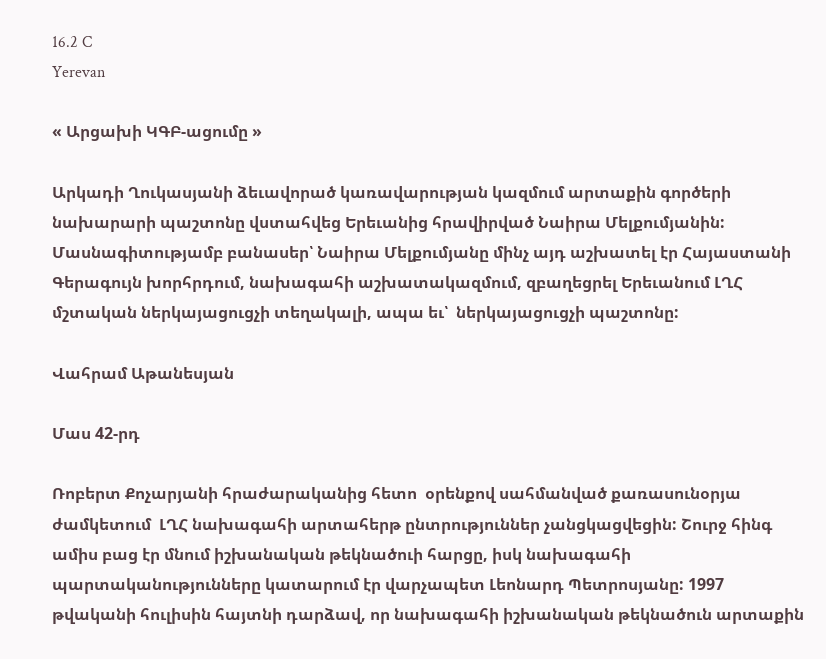16.2 C
Yerevan

« Արցախի ԿԳԲ-ացումը »

Արկադի Ղուկասյանի ձեւավորած կառավարության կազմում արտաքին գործերի նախարարի պաշտոնը վստահվեց Երեւանից հրավիրված Նաիրա Մելքումյանին: Մասնագիտությամբ բանասեր՝ Նաիրա Մելքումյանը մինչ այդ աշխատել էր Հայաստանի Գերագույն խորհրդում, նախագահի աշխատակազմում, զբաղեցրել Երեւանում ԼՂՀ մշտական ներկայացուցչի տեղակալի, ապա եւ՝  ներկայացուցչի պաշտոնը:

Վահրամ Աթանեսյան

Մաս 42-րդ

Ռոբերտ Քոչարյանի հրաժարականից հետո  օրենքով սահմանված քառասունօրյա ժամկետում  ԼՂՀ նախագահի արտահերթ ընտրություններ չանցկացվեցին: Շուրջ հինգ ամիս բաց էր մնում իշխանական թեկնածուի հարցը, իսկ նախագահի պարտականությունները կատարում էր վարչապետ Լեոնարդ Պետրոսյանը: 1997 թվականի հուլիսին հայտնի դարձավ, որ նախագահի իշխանական թեկնածուն արտաքին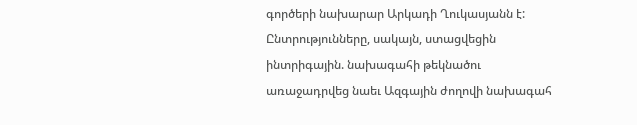գործերի նախարար Արկադի Ղուկասյանն է: Ընտրությունները, սակայն, ստացվեցին ինտրիգային. նախագահի թեկնածու առաջադրվեց նաեւ Ազգային ժողովի նախագահ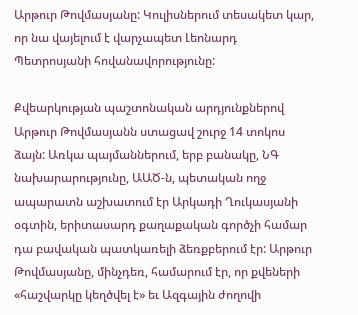Արթուր Թովմասյանը: Կուլիսներում տեսակետ կար, որ նա վայելում է վարչապետ Լեոնարդ Պետրոսյանի հովանավորությունը:

Քվեարկության պաշտոնական արդյունքներով  Արթուր Թովմասյանն ստացավ շուրջ 14 տոկոս ձայն: Առկա պայմաններում, երբ բանակը, ՆԳ նախարարությունը, ԱԱԾ‑ն, պետական ողջ ապարատն աշխատում էր Արկադի Ղուկասյանի օգտին, երիտասարդ քաղաքական գործչի համար դա բավական պատկառելի ձեռքբերում էր: Արթուր Թովմասյանը, մինչդեռ, համարում էր, որ քվեների «հաշվարկը կեղծվել է» եւ Ազգային ժողովի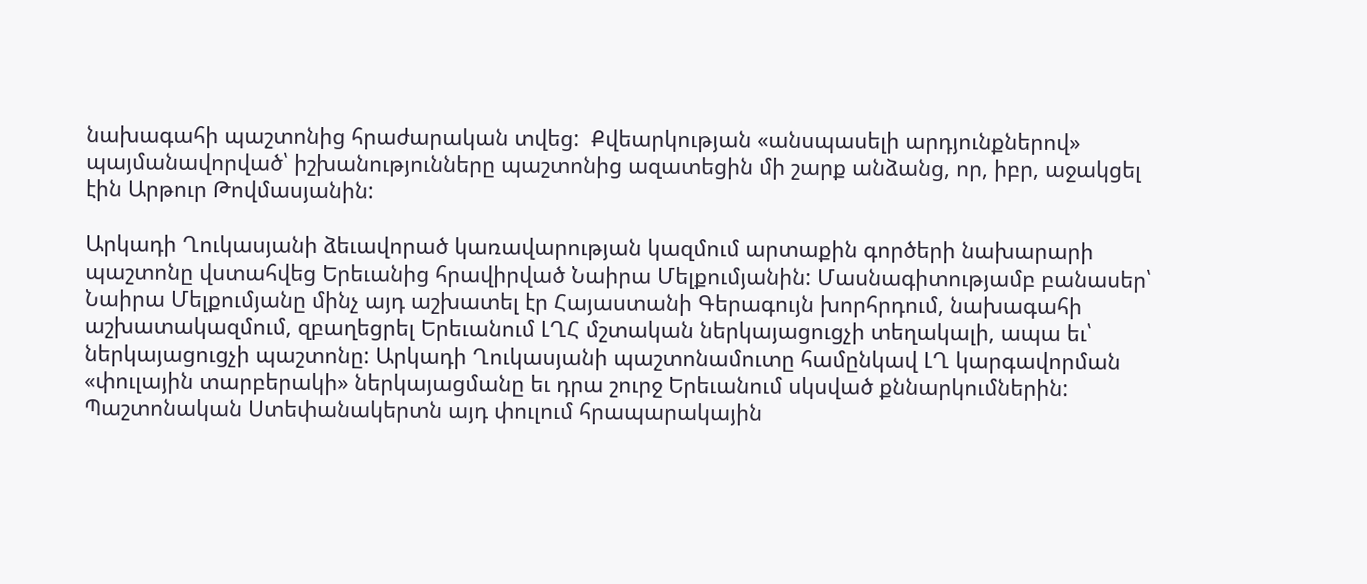նախագահի պաշտոնից հրաժարական տվեց:  Քվեարկության «անսպասելի արդյունքներով» պայմանավորված՝ իշխանությունները պաշտոնից ազատեցին մի շարք անձանց, որ, իբր, աջակցել էին Արթուր Թովմասյանին:

Արկադի Ղուկասյանի ձեւավորած կառավարության կազմում արտաքին գործերի նախարարի պաշտոնը վստահվեց Երեւանից հրավիրված Նաիրա Մելքումյանին: Մասնագիտությամբ բանասեր՝ Նաիրա Մելքումյանը մինչ այդ աշխատել էր Հայաստանի Գերագույն խորհրդում, նախագահի աշխատակազմում, զբաղեցրել Երեւանում ԼՂՀ մշտական ներկայացուցչի տեղակալի, ապա եւ՝  ներկայացուցչի պաշտոնը: Արկադի Ղուկասյանի պաշտոնամուտը համընկավ ԼՂ կարգավորման «փուլային տարբերակի» ներկայացմանը եւ դրա շուրջ Երեւանում սկսված քննարկումներին: Պաշտոնական Ստեփանակերտն այդ փուլում հրապարակային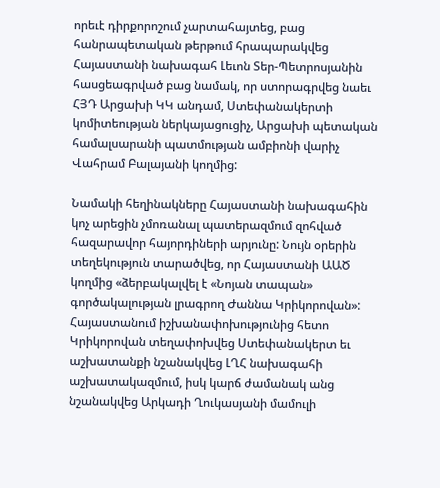որեւէ դիրքորոշում չարտահայտեց, բաց հանրապետական թերթում հրապարակվեց Հայաստանի նախագահ Լեւոն Տեր-Պետրոսյանին հասցեագրված բաց նամակ, որ ստորագրվեց նաեւ ՀՅԴ Արցախի ԿԿ անդամ, Ստեփանակերտի կոմիտեության ներկայացուցիչ, Արցախի պետական համալսարանի պատմության ամբիոնի վարիչ Վահրամ Բալայանի կողմից:

Նամակի հեղինակները Հայաստանի նախագահին կոչ արեցին չմոռանալ պատերազմում զոհված հազարավոր հայորդիների արյունը: Նույն օրերին տեղեկություն տարածվեց, որ Հայաստանի ԱԱԾ կողմից «ձերբակալվել է «Նոյան տապան» գործակալության լրագրող Ժաննա Կրիկորովան»: Հայաստանում իշխանափոխությունից հետո Կրիկորովան տեղափոխվեց Ստեփանակերտ եւ աշխատանքի նշանակվեց ԼՂՀ նախագահի աշխատակազմում, իսկ կարճ ժամանակ անց նշանակվեց Արկադի Ղուկասյանի մամուլի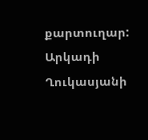քարտուղար: Արկադի Ղուկասյանի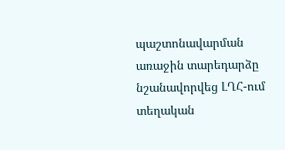պաշտոնավարման առաջին տարեդարձը նշանավորվեց ԼՂՀ-ում տեղական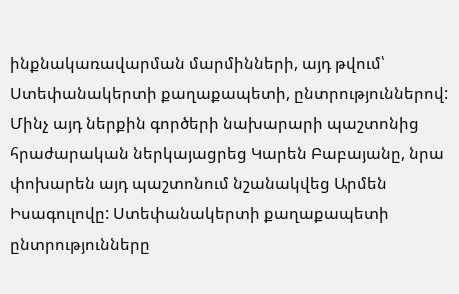ինքնակառավարման մարմինների, այդ թվում՝ Ստեփանակերտի քաղաքապետի, ընտրություններով: Մինչ այդ ներքին գործերի նախարարի պաշտոնից հրաժարական ներկայացրեց Կարեն Բաբայանը, նրա փոխարեն այդ պաշտոնում նշանակվեց Արմեն Իսագուլովը: Ստեփանակերտի քաղաքապետի ընտրությունները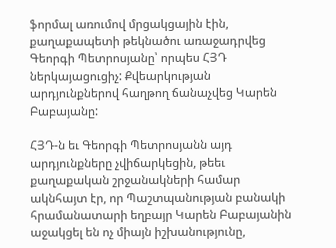ֆորմալ առումով մրցակցային էին, քաղաքապետի թեկնածու առաջադրվեց Գեորգի Պետրոսյանը՝ որպես ՀՅԴ ներկայացուցիչ: Քվեարկության արդյունքներով հաղթող ճանաչվեց Կարեն Բաբայանը:

ՀՅԴ‑ն եւ Գեորգի Պետրոսյանն այդ արդյունքները չվիճարկեցին, թեեւ քաղաքական շրջանակների համար ակնհայտ էր, որ Պաշտպանության բանակի հրամանատարի եղբայր Կարեն Բաբայանին աջակցել են ոչ միայն իշխանությունը,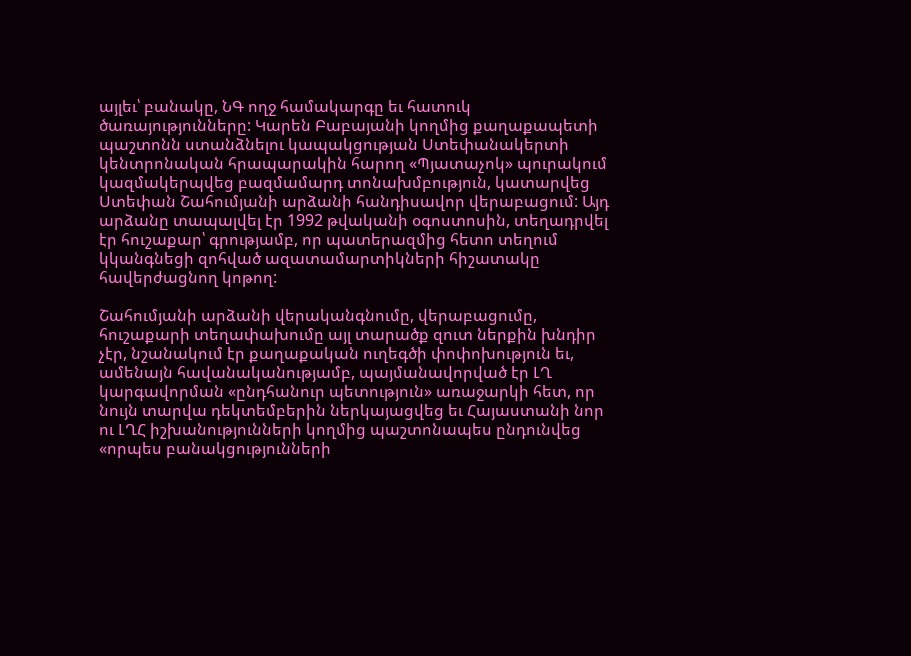այլեւ՝ բանակը, ՆԳ ողջ համակարգը եւ հատուկ ծառայությունները: Կարեն Բաբայանի կողմից քաղաքապետի պաշտոնն ստանձնելու կապակցության Ստեփանակերտի կենտրոնական հրապարակին հարող «Պյատաչոկ» պուրակում կազմակերպվեց բազմամարդ տոնախմբություն, կատարվեց Ստեփան Շահումյանի արձանի հանդիսավոր վերաբացում: Այդ արձանը տապալվել էր 1992 թվականի օգոստոսին, տեղադրվել էր հուշաքար՝ գրությամբ, որ պատերազմից հետո տեղում կկանգնեցի զոհված ազատամարտիկների հիշատակը հավերժացնող կոթող:

Շահումյանի արձանի վերականգնումը, վերաբացումը,  հուշաքարի տեղափախումը այլ տարածք զուտ ներքին խնդիր չէր, նշանակում էր քաղաքական ուղեգծի փոփոխություն եւ, ամենայն հավանականությամբ, պայմանավորված էր ԼՂ կարգավորման «ընդհանուր պետություն» առաջարկի հետ, որ նույն տարվա դեկտեմբերին ներկայացվեց եւ Հայաստանի նոր ու ԼՂՀ իշխանությունների կողմից պաշտոնապես ընդունվեց «որպես բանակցությունների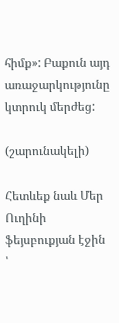հիմք»: Բաքուն այդ առաջարկությունը կտրուկ մերժեց:

(շարունակելի)

Հետևեք նաև Մեր Ուղինի ֆեյսբուքյան էջին ՝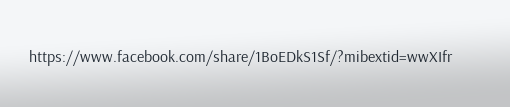https://www.facebook.com/share/1BoEDkS1Sf/?mibextid=wwXIfr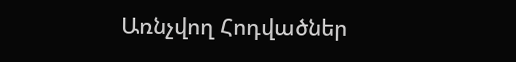Առնչվող Հոդվածներ